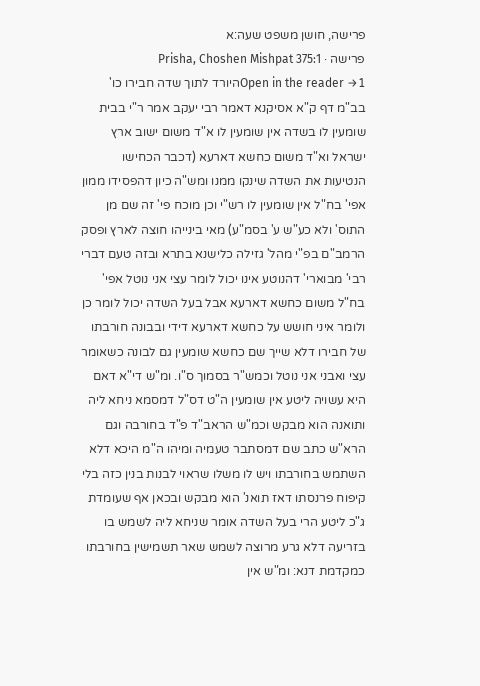פרישה, חושן משפט שעה:א
פרישה · Prisha, Choshen Mishpat 375:1
Open in the reader →1היורד לתוך שדה חבירו כו' בב"מ דף ק"א אסיקנא דאמר רבי יעקב אמר ר"י בבית שומעין לו בשדה אין שומעין לו א"ד משום ישוב ארץ ישראל וא"ד משום כחשא דארעא (דכבר הכחישו הנטיעות את השדה שינקו ממנו ומש"ה כיון דהפסידו ממון אפי' בח"ל אין שומעין לו רש"י וכן מוכח פי' זה שם מן התוס' ולא כע"ש ע' בסמ"ע) מאי בינייהו חוצה לארץ ופסק הרמב"ם בפ"י מהל' גזילה כלישנא בתרא ובזה טעם דברי רבי' מבוארי' דהנוטע אינו יכול לומר עצי אני נוטל אפי' בח"ל משום כחשא דארעא אבל בעל השדה יכול לומר כן ולומר איני חושש על כחשא דארעא דידי ובבונה חורבתו של חבירו דלא שייך שם כחשא שומעין גם לבונה כשאומר עצי ואבני אני נוטל וכמש"ר בסמוך ס"ו. ומ"ש די"א דאם היא עשויה ליטע אין שומעין ה"ט דס"ל דמסמא ניחא ליה ותואנה הוא מבקש וכמ"ש הראב"ד פ"ד בחורבה וגם הרא"ש כתב שם דמסתבר טעמיה ומיהו ה"מ היכא דלא השתמש בחורבתו ויש לו משלו שראוי לבנות בנין כזה בלי קיפוח פרנסתו דאז תואנ' הוא מבקש ובכאן אף שעומדת ג"כ ליטע הרי בעל השדה אומר שניחא ליה לשמש בו בזריעה דלא גרע מרוצה לשמש שאר תשמישין בחורבתו כמקדמת דנא: ומ"ש אין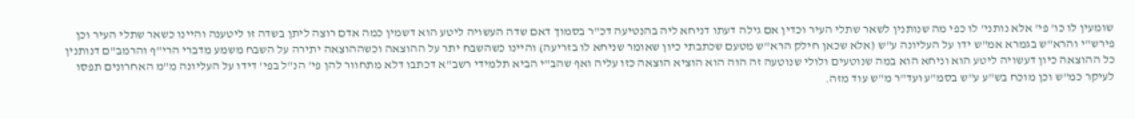שומעין לו כו' פי' אלא נותני' לו כפי מה שנותנין לשאר שתלי העיר וכדין אם גילה דעתו דניחא ליה בהנטיעה דכ"ר בסמוך דאם שדה העשויה ליטע הוא דשמין כמה אדם רוצה ליתן בשדה זו ליטענה והיינו כשאר שתלי העיר וכן פירש"י והרא"ש בגמרא אמ"ש ידו על העליונה ע"ש (אלא שכאן חילק הרא"ש מטעם שכתבתי כיון שאומר שניחא לו בזריעה) והיינו כשהשבח יתר על ההוצאה וכשההוצאה יתירה על השבח משמע מדברי הרי"ף והרמב"ם דנותנין כל ההוצאה כיון דעשויה ליטע הוא וניחא הוא במה שנוטעים ולולי שנוטעה זה הוה הוא הוציא הוצאה כזו עליה ואף שהב"י הביא תלמידי רשב"א דכתבו דלא מתחוור להן פי' הנ"ל בפי' דידו על העליונה מ"מ האחרונים תפסו לעיקר כמ"ש וכן מוכח בש"ע ע"ש בסמ"ע ועד"ר מ"ש עוד מזה.